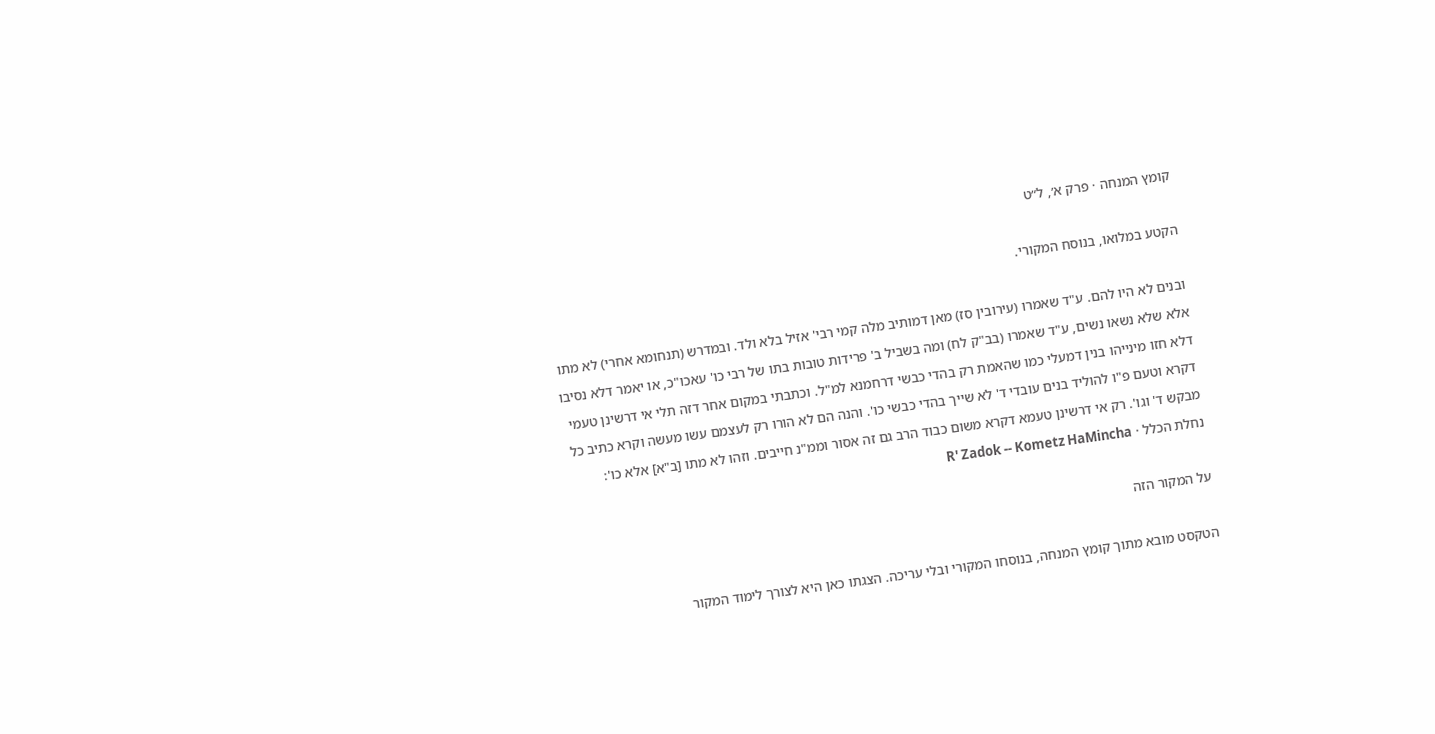קומץ המנחה · פרק א׳, ל״ט

הקטע במלואו, בנוסח המקורי.

ובנים לא היו להם. ע"ד שאמרו (עירובין סז) מאן דמותיב מלה קמי רבי' אזיל בלא ולד. ובמדרש (תנחומא אחרי) לא מתו אלא שלא נשאו נשים, ע"ד שאמרו (בב"ק לח) ומה בשביל ב' פרידות טובות בתו של רבי כו' עאכו"כ, או יאמר דלא נסיבו דלא חזו מינייהו בנין דמעלי כמו שהאמת רק בהדי כבשי דרחמנא למ"ל. וכתבתי במקום אחר דזה תלי אי דרשינן טעמי דקרא וטעם פ"ו להוליד בנים עובדי ד' לא שייך בהדי כבשי כו'. והנה הם לא הורו רק לעצמם עשו מעשה וקרא כתיב כל מבקש ד' וגו'. רק אי דרשינן טעמא דקרא משום כבוד הרב גם זה אסור וממ"נ חייבים. וזהו לא מתו [ב"א] אלא כו':
נחלת הכלל · R' Zadok -- Kometz HaMincha

על המקור הזה

הטקסט מובא מתוך קומץ המנחה, בנוסחו המקורי ובלי עריכה. הצגתו כאן היא לצורך לימוד המקור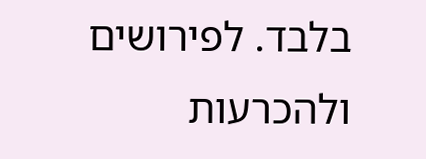בלבד. לפירושים ולהכרעות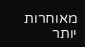מאוחרות יותר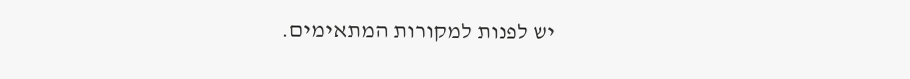יש לפנות למקורות המתאימים.